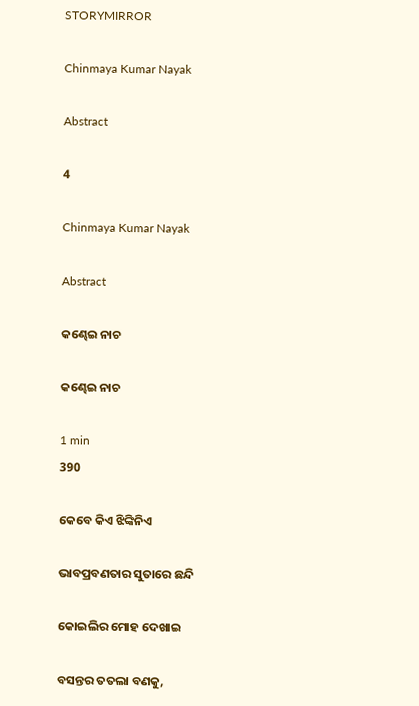STORYMIRROR

Chinmaya Kumar Nayak

Abstract

4

Chinmaya Kumar Nayak

Abstract

କଣ୍ଢେଇ ନାଚ

କଣ୍ଢେଇ ନାଚ

1 min
390

କେବେ କିଏ ଝିଙ୍କିନିଏ

ଭାବପ୍ରବଣତାର ସୁତାରେ ଛନ୍ଦି

କୋଇଲିର ମୋହ ଦେଖାଇ

ବସନ୍ତର ତତଲା ବଣକୁ,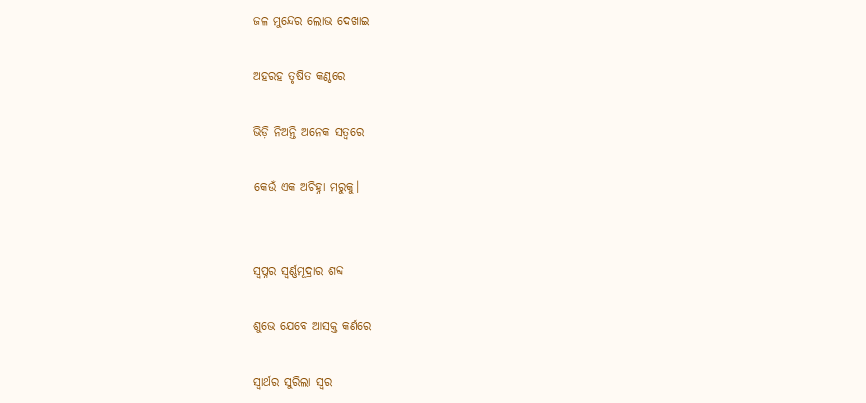ଜଳ ମୁନ୍ଦେର ଲୋଭ ଦେଖାଇ

ଅହରହ ତୃଷିତ କଣ୍ଠରେ

ଭିଡ଼ି ନିଅନ୍ତି ଅନେକ ସତ୍ୱରେ

କେଉଁ ଏକ ଅଚିହ୍ନା ମରୁକୁ।


ସ୍ୱପ୍ନର ସ୍ଵର୍ଣ୍ଣମୂଦ୍ରାର ଶବ୍ଦ

ଶୁଭେ ଯେବେ ଆସକ୍ତ କର୍ଣରେ

ସ୍ୱାର୍ଥର ସୁରିଲା ସ୍ୱର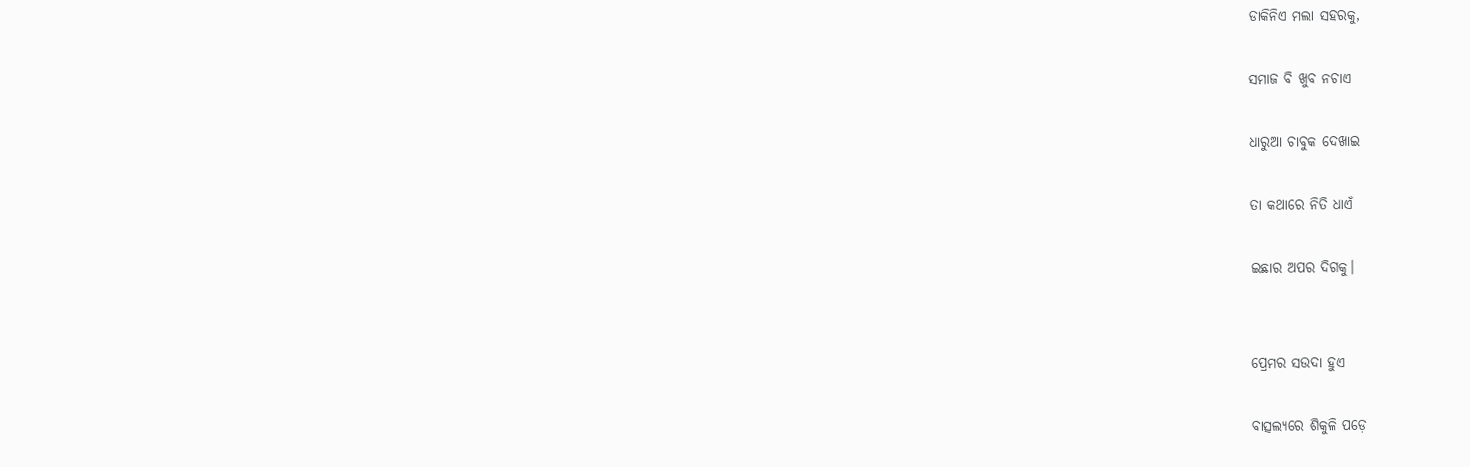ଡାକିନିଏ ମଲା ସହରକୁ,

ସମାଜ ବି ଖୁବ ନଚାଏ

ଧାରୁଆ ଚାବୁକ ଦେଖାଇ

ତା କଥାରେ ନିତି ଧାଏଁ

ଇଛାର ଅପର ଦିଗକୁ।


ପ୍ରେମର ସଉଦା ହୁଏ

ବାତ୍ସଲ୍ୟରେ ଶିକୁଳି ପଡ଼େ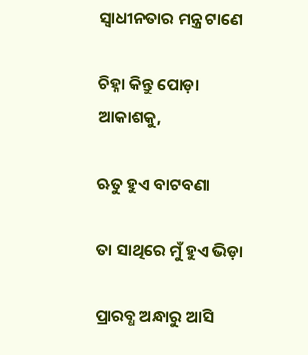ସ୍ବାଧୀନତାର ମନ୍ତ୍ର ଟାଣେ

ଚିହ୍ନା କିନ୍ତୁ ପୋଡ଼ା ଆକାଶକୁ,

ଋତୁ ହୁଏ ବାଟବଣା

ତା ସାଥିରେ ମୁଁ ହୁଏ ଭିଡ଼ା

ପ୍ରାରବ୍ଧ ଅନ୍ଧାରୁ ଆସି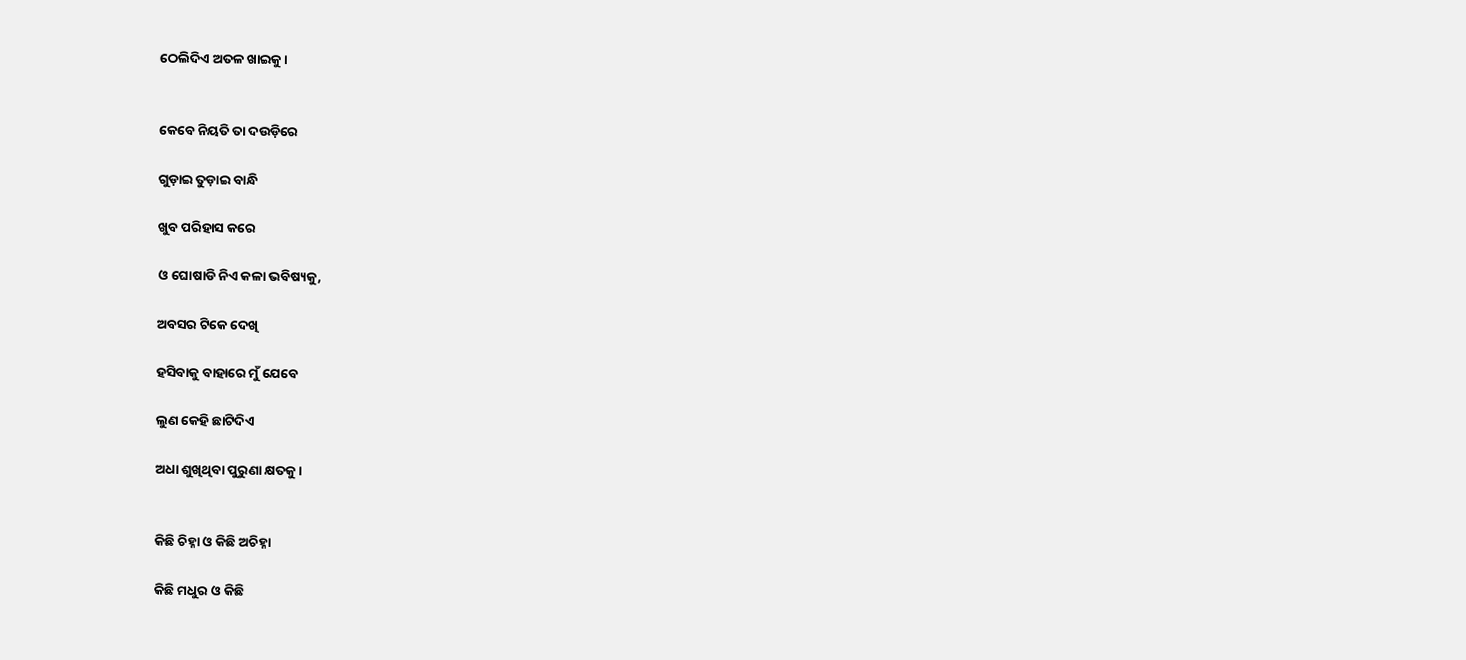ଠେଲିଦିଏ ଅତଳ ଖାଇକୁ।


କେବେ ନିୟତି ତା ଦଉଡ଼ିରେ

ଗୁଡ଼ାଇ ତୁଡ଼ାଇ ବାନ୍ଧି

ଖୁବ ପରିହାସ କରେ

ଓ ଘୋଷାଡି ନିଏ କଳା ଭବିଷ୍ୟକୁ,

ଅବସର ଟିକେ ଦେଖି

ହସିବାକୁ ବାହାରେ ମୁଁ ଯେବେ

ଲୁଣ କେହି ଛାଟିଦିଏ

ଅଧା ଶୁଖିଥିବା ପୁରୁଣା କ୍ଷତକୁ।


କିଛି ଚିହ୍ନା ଓ କିଛି ଅଚିହ୍ନା

କିଛି ମଧୁର ଓ କିଛି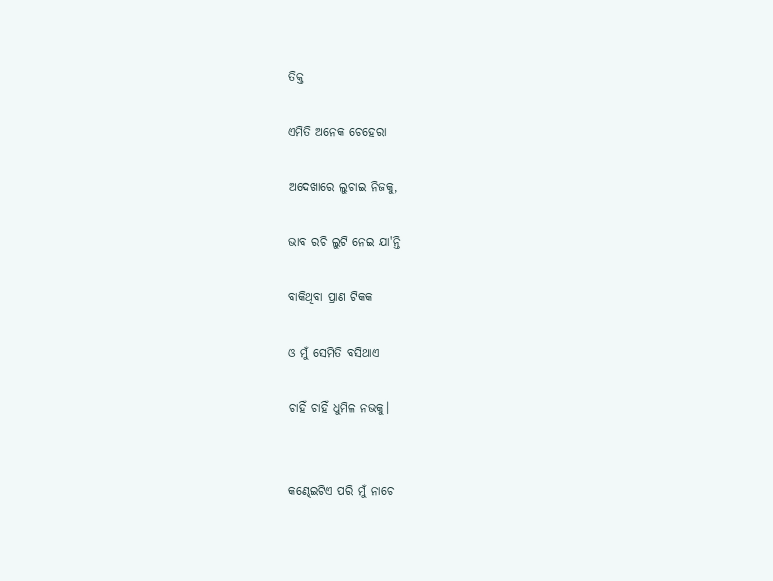ତିକ୍ତ

ଏମିତି ଅନେକ ଚେହେରା

ଅଦେଖାରେ ଲୁଚାଇ ନିଜକୁ,

ଭାବ ରଚି ଲୁଟି ନେଇ ଯା'ନ୍ତି

ବାକିଥିବା ପ୍ରାଣ ଟିକକ

ଓ ମୁଁ ସେମିତି ବସିଥାଏ

ଚାହିଁ ଚାହିଁ ଧୁମିଳ ନଭକୁ।


କଣ୍ଢେଇଟିଏ ପରି ମୁଁ ନାଚେ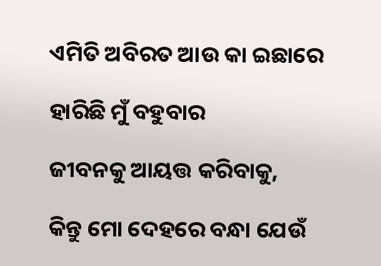ଏମିତି ଅବିରତ ଆଉ କା ଇଛାରେ

ହାରିଛି ମୁଁ ବହୁବାର

ଜୀବନକୁ ଆୟତ୍ତ କରିବାକୁ,

କିନ୍ତୁ ମୋ ଦେହରେ ବନ୍ଧା ଯେଉଁ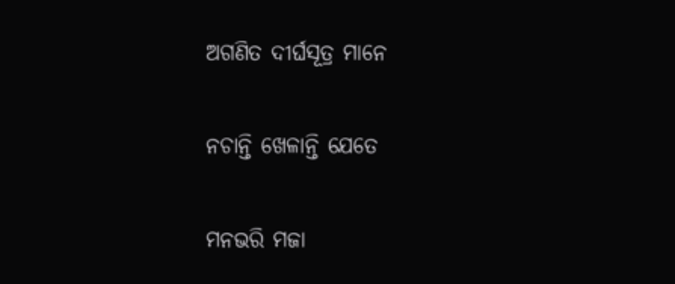ଅଗଣିତ ଦୀର୍ଘସୂତ୍ର ମାନେ

ନଚାନ୍ତି ଖେଳାନ୍ତି ଯେତେ

ମନଭରି ମଜା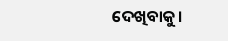ଦେଖିବାକୁ।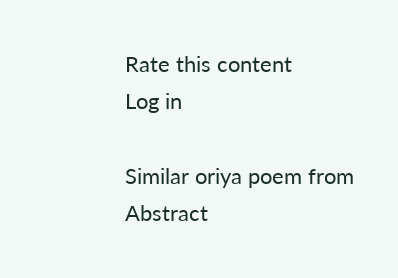Rate this content
Log in

Similar oriya poem from Abstract